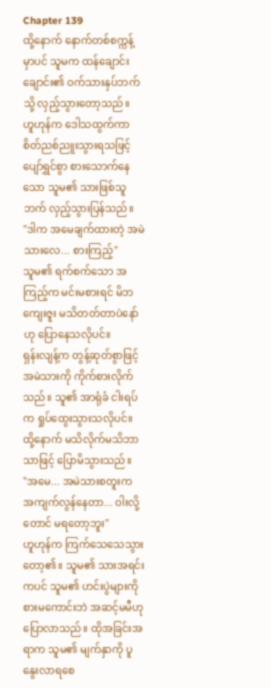Chapter 139
ထို့နောက် နောက်တစ်စက္ကန့်မှာပင် သူမက ထန်ချောင်းချောင်း၏ ဝက်သားနှပ်ဘက်သို့ လှည့်သွားတော့သည်။
ဟူဟုန်က ဒေါသထွက်ကာ စိတ်ညစ်ညူးသွားရသဖြင့် ပျော်ရွှင်စွာ စားသောက်နေသော သူမ၏ သားဖြစ်သူဘက် လှည့်သွားပြန်သည်။
"ဒါက အမေချက်ထားတဲ့ အမဲသားလေ... စားကြည့်"
သူမ၏ ရက်စက်သော အကြည့်က မင်းမစားရင် မိဘကျေးဇူး မသိတတ်တာပဲနော်ဟု ပြောနေသလိုပင်။
ရှန်းလျန့်က တွန့်ဆုတ်စွာဖြင့် အမဲသားကို ကိုက်စားလိုက်သည်။ သူ၏ အာရုံခံ ငါးရပ်က ရှုပ်ထွေးသွားသလိုပင်။ ထို့နောက် မသိလိုက်မသိဘာသာဖြင့် ပြောမိသွားသည်။
"အမေ... အမဲသားစတူးက အကျက်လွန်နေတာ... ဝါးလို့တောင် မရတော့ဘူး"
ဟူဟုန်က ကြက်သေသေသွားတော့၏။ သူမ၏ သားအရင်းကပင် သူမ၏ ဟင်းပွဲများကို စားမကောင်းဘဲ အဆင့်မမီဟု ပြောလာသည်။ ထိုအခြင်းအရာက သူမ၏ မျက်နှာကို ပူနွေးလာရစေ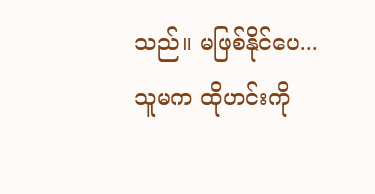သည်။ မဖြစ်နိုင်ပေ... သူမက ထိုဟင်းကို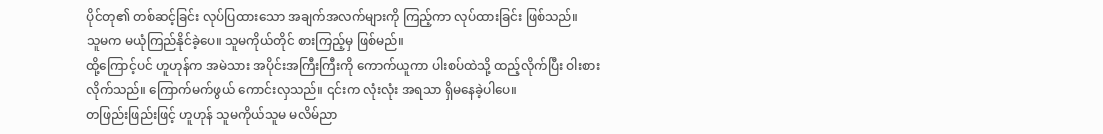ပိုင်တု၏ တစ်ဆင့်ခြင်း လုပ်ပြထားသော အချက်အလက်များကို ကြည့်ကာ လုပ်ထားခြင်း ဖြစ်သည်။
သူမက မယုံကြည်နိုင်ခဲ့ပေ။ သူမကိုယ်တိုင် စားကြည့်မှ ဖြစ်မည်။
ထို့ကြောင့်ပင် ဟူဟုန်က အမဲသား အပိုင်းအကြီးကြီးကို ကောက်ယူကာ ပါးစပ်ထဲသို့ ထည့်လိုက်ပြီး ဝါးစားလိုက်သည်။ ကြောက်မက်ဖွယ် ကောင်းလှသည်။ ၎င်းက လုံးလုံး အရသာ ရှိမနေခဲ့ပါပေ။
တဖြည်းဖြည်းဖြင့် ဟူဟုန် သူမကိုယ်သူမ မလိမ်ညာ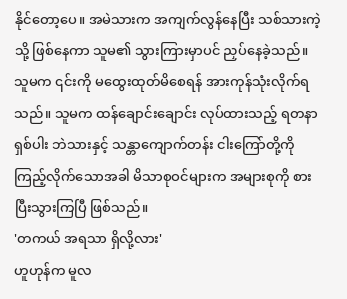နိုင်တော့ပေ။ အမဲသားက အကျက်လွန်နေပြီး သစ်သားကဲ့သို့ ဖြစ်နေကာ သူမ၏ သွားကြားမှာပင် ညှပ်နေခဲ့သည်။
သူမက ၎င်းကို မထွေးထုတ်မိစေရန် အားကုန်သုံးလိုက်ရသည်။ သူမက ထန်ချောင်းချောင်း လုပ်ထားသည့် ရတနာရှစ်ပါး ဘဲသားနှင့် သန္တာကျောက်တန်း ငါးကြော်တို့ကို ကြည့်လိုက်သောအခါ မိသာစုဝင်များက အများစုကို စားပြီးသွားကြပြီ ဖြစ်သည်။
'တကယ် အရသာ ရှိလို့လား'
ဟူဟုန်က မူလ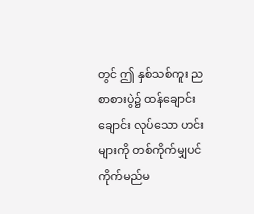တွင် ဤ နှစ်သစ်ကူး ညစာစားပွဲ၌ ထန်ချောင်းချောင်း လုပ်သော ဟင်းများကို တစ်ကိုက်မျှပင် ကိုက်မည်မ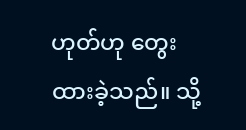ဟုတ်ဟု တွေးထားခဲ့သည်။ သို့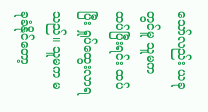သော်လည်း ယခုတွင်မူ သူမက ထပ်ပြီးရင်း ထပ်ပြီး ရှုပ်ထွေးလာရသည်။ သူမက မခုခံနိုင်တော့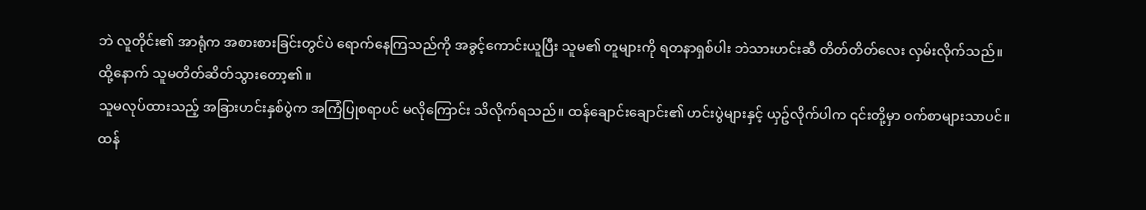ဘဲ လူတိုင်း၏ အာရုံက အစားစားခြင်းတွင်ပဲ ရောက်နေကြသည်ကို အခွင့်ကောင်းယူပြီး သူမ၏ တူများကို ရတနာရှစ်ပါး ဘဲသားဟင်းဆီ တိတ်တိတ်လေး လှမ်းလိုက်သည်။
ထို့နောက် သူမတိတ်ဆိတ်သွားတော့၏။
သူမလုပ်ထားသည့် အခြားဟင်းနှစ်ပွဲက အကြံပြုစရာပင် မလိုကြောင်း သိလိုက်ရသည်။ ထန်ချောင်းချောင်း၏ ဟင်းပွဲများနှင့် ယှဥ်လိုက်ပါက ၎င်းတို့မှာ ဝက်စာများသာပင်။
ထန်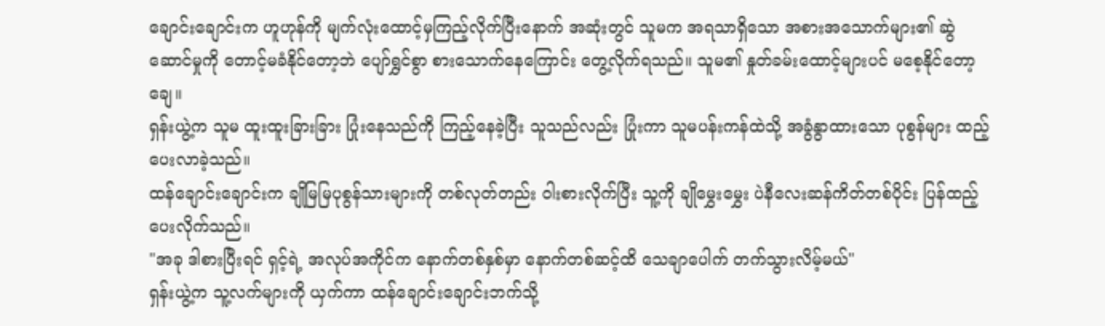ချောင်းချောင်းက ဟူဟုန်ကို မျက်လုံးထောင့်မှကြည့်လိုက်ပြီးနောက် အဆုံးတွင် သူမက အရသာရှိသော အစားအသောက်များ၏ ဆွဲဆောင်မှုကို တောင့်မခံနိုင်တော့ဘဲ ပျော်ရွှင်စွာ စားသောက်နေကြောင်း တွေ့လိုက်ရသည်။ သူမ၏ နှုတ်ခမ်းထောင့်များပင် မစေ့နိုင်တော့ချေ။
ရှန်းယွဲ့က သူမ ထူးထူးခြားခြား ပြုံးနေသည်ကို ကြည့်နေခဲ့ပြီး သူသည်လည်း ပြုံးကာ သူမပန်းကန်ထဲသို့ အခွံနွာထားသော ပုစွန်များ ထည့်ပေးလာခဲ့သည်။
ထန်ချောင်းချောင်းက ချိုမြမြပုစွန်သားများကို တစ်လုတ်တည်း ဝါးစားလိုက်ပြီး သူ့ကို ချိုမွှေးမွှေး ပဲနီလေးဆန်ကိတ်တစ်ပိုင်း ပြန်ထည့်ပေးလိုက်သည်။
"အခု ဒါစားပြီးရင် ရှင့်ရဲ့ အလုပ်အကိုင်က နောက်တစ်နှစ်မှာ နောက်တစ်ဆင့်ထိ သေချာပေါက် တက်သွားလိမ့်မယ်"
ရှန်းယွဲ့က သူ့လက်များကို ယှက်ကာ ထန်ချောင်းချောင်းဘက်သို့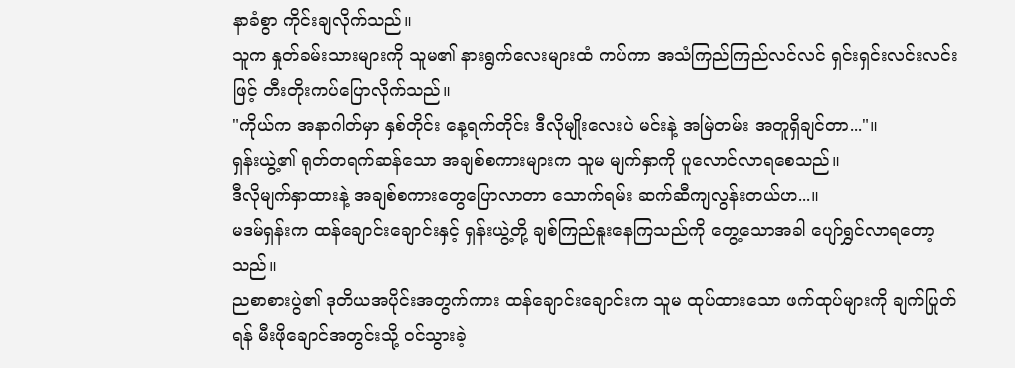နာခံစွာ ကိုင်းချလိုက်သည်။
သူက နှုတ်ခမ်းသားများကို သူမ၏ နားရွက်လေးများထံ ကပ်ကာ အသံကြည်ကြည်လင်လင် ရှင်းရှင်းလင်းလင်းဖြင့် တီးတိုးကပ်ပြောလိုက်သည်။
"ကိုယ်က အနာဂါတ်မှာ နှစ်တိုင်း နေ့ရက်တိုင်း ဒီလိုမျိုးလေးပဲ မင်းနဲ့ အမြဲတမ်း အတူရှိချင်တာ..."။
ရှန်းယွဲ့၏ ရုတ်တရက်ဆန်သော အချစ်စကားများက သူမ မျက်နှာကို ပူလောင်လာရစေသည်။
ဒီလိုမျက်နှာထားနဲ့ အချစ်စကားတွေပြောလာတာ သောက်ရမ်း ဆက်ဆီကျလွန်းတယ်ဟ...။
မဒမ်ရှန်းက ထန်ချောင်းချောင်းနှင့် ရှန်းယွဲ့တို့ ချစ်ကြည်နူးနေကြသည်ကို တွေ့သောအခါ ပျော်ရွှင်လာရတော့သည်။
ညစာစားပွဲ၏ ဒုတိယအပိုင်းအတွက်ကား ထန်ချောင်းချောင်းက သူမ ထုပ်ထားသော ဖက်ထုပ်များကို ချက်ပြုတ်ရန် မီးဖိုချောင်အတွင်းသို့ ဝင်သွားခဲ့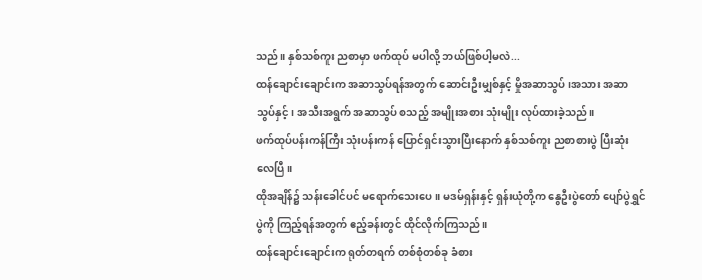သည်။ နှစ်သစ်ကူး ညစာမှာ ဖက်ထုပ် မပါလို့ ဘယ်ဖြစ်ပါ့မလဲ...
ထန်ချောင်းချောင်းက အဆာသွပ်ရန်အတွက် ဆောင်းဦးမျှစ်နှင့် မှိုအဆာသွပ်၊အသား အဆာသွပ်နှင့်၊ အသီးအရွက် အဆာသွပ် စသည့် အမျိုးအစား သုံးမျိုး လုပ်ထားခဲ့သည်။
ဖက်ထုပ်ပန်းကန်ကြီး သုံးပန်းကန် ပြောင်ရှင်းသွားပြီးနောက် နှစ်သစ်ကူး ညစာစားပွဲ ပြီးဆုံးလေပြီ။
ထိုအချိန်၌ သန်းခေါင်ပင် မရောက်သေးပေ။ မဒမ်ရှန်းနှင့် ရှန်းယုံတို့က နွေဦးပွဲတော် ပျော်ပွဲရွှင်ပွဲကို ကြည့်ရန်အတွက် ဧည့်ခန်းတွင် ထိုင်လိုက်ကြသည်။
ထန်ချောင်းချောင်းက ရုတ်တရက် တစ်စုံတစ်ခု ခံစား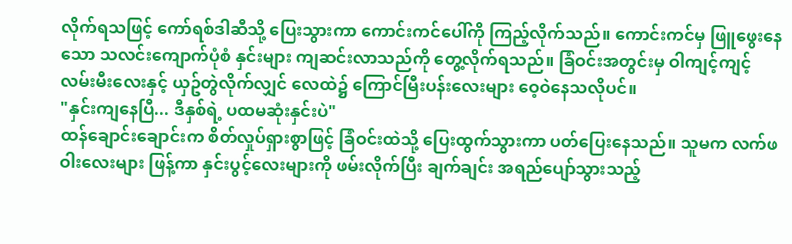လိုက်ရသဖြင့် ကော်ရစ်ဒါဆီသို့ ပြေးသွားကာ ကောင်းကင်ပေါ်ကို ကြည့်လိုက်သည်။ ကောင်းကင်မှ ဖြူဖွေးနေသော သလင်းကျောက်ပုံစံ နှင်းများ ကျဆင်းလာသည်ကို တွေ့လိုက်ရသည်။ ခြံဝင်းအတွင်းမှ ဝါကျင့်ကျင့် လမ်းမီးလေးနှင့် ယှဥ်တွဲလိုက်လျှင် လေထဲ၌ ကြောင်မြီးပန်းလေးများ ဝေ့ဝဲနေသလိုပင်။
"နှင်းကျနေပြီ... ဒီနှစ်ရဲ့ ပထမဆုံးနှင်းပဲ"
ထန်ချောင်းချောင်းက စိတ်လှုပ်ရှားစွာဖြင့် ခြံဝင်းထဲသို့ ပြေးထွက်သွားကာ ပတ်ပြေးနေသည်။ သူမက လက်ဖဝါးလေးများ ဖြန့်ကာ နှင်းပွင့်လေးများကို ဖမ်းလိုက်ပြီး ချက်ချင်း အရည်ပျော်သွားသည့်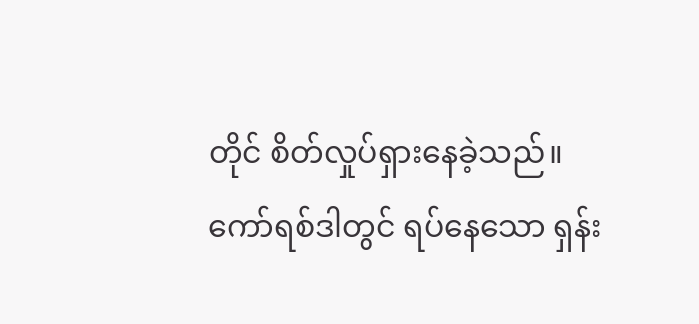တိုင် စိတ်လှုပ်ရှားနေခဲ့သည်။
ကော်ရစ်ဒါတွင် ရပ်နေသော ရှန်း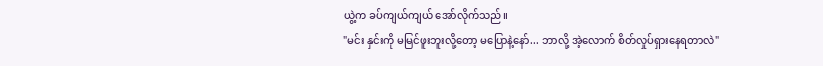ယွဲ့က ခပ်ကျယ်ကျယ် အော်လိုက်သည်။
"မင်း နှင်းကို မမြင်ဖူးဘူးလို့တော့ မပြောနဲ့နော်... ဘာလို့ အဲ့လောက် စိတ်လှုပ်ရှားနေရတာလဲ"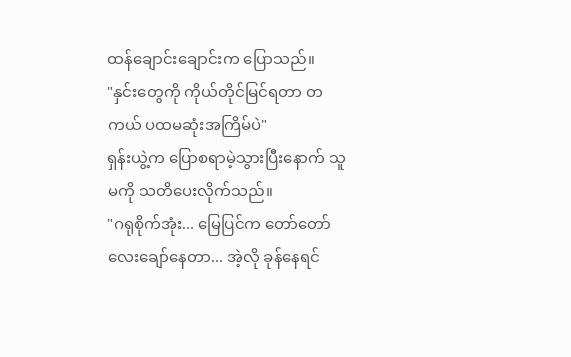ထန်ချောင်းချောင်းက ပြောသည်။
"နှင်းတွေကို ကိုယ်တိုင်မြင်ရတာ တကယ် ပထမဆုံးအကြိမ်ပဲ"
ရှန်းယွဲ့က ပြောစရာမဲ့သွားပြီးနောက် သူမကို သတိပေးလိုက်သည်။
"ဂရုစိုက်အုံး... မြေပြင်က တော်တော်လေးချော်နေတာ... အဲ့လို ခုန်နေရင်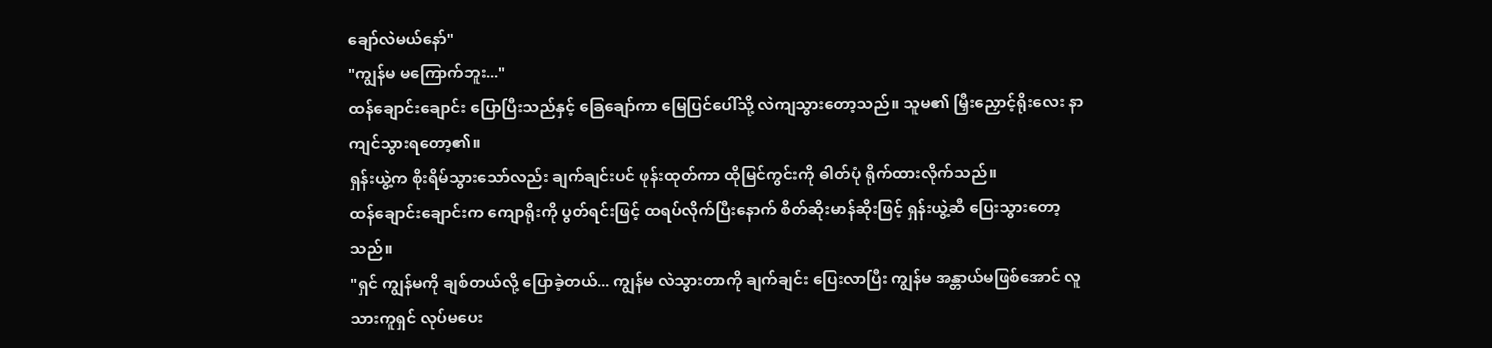ချော်လဲမယ်နော်"
"ကျွန်မ မကြောက်ဘူး..."
ထန်ချောင်းချောင်း ပြောပြီးသည်နှင့် ခြေချော်ကာ မြေပြင်ပေါ်သို့ လဲကျသွားတော့သည်။ သူမ၏ မြှီးညှောင့်ရိုးလေး နာကျင်သွားရတော့၏။
ရှန်းယွဲ့က စိုးရိမ်သွားသော်လည်း ချက်ချင်းပင် ဖုန်းထုတ်ကာ ထိုမြင်ကွင်းကို ဓါတ်ပုံ ရိုက်ထားလိုက်သည်။
ထန်ချောင်းချောင်းက ကျောရိုးကို ပွတ်ရင်းဖြင့် ထရပ်လိုက်ပြီးနောက် စိတ်ဆိုးမာန်ဆိုးဖြင့် ရှန်းယွဲ့ဆီ ပြေးသွားတော့သည်။
"ရှင် ကျွန်မကို ချစ်တယ်လို့ ပြောခဲ့တယ်... ကျွန်မ လဲသွားတာကို ချက်ချင်း ပြေးလာပြီး ကျွန်မ အန္တာယ်မဖြစ်အောင် လူသားကူရှင် လုပ်မပေး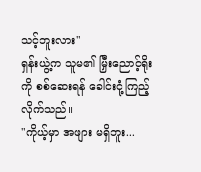သင့်ဘူးလား"
ရှန်းယွဲ့က သူမ၏ မြှီးညောင့်ရိုးကို စစ်ဆေးရန် ခေါင်းငုံ့ကြည့်လိုက်သည်။
"ကိုယ့်မှာ အဖျား မရှိဘူး...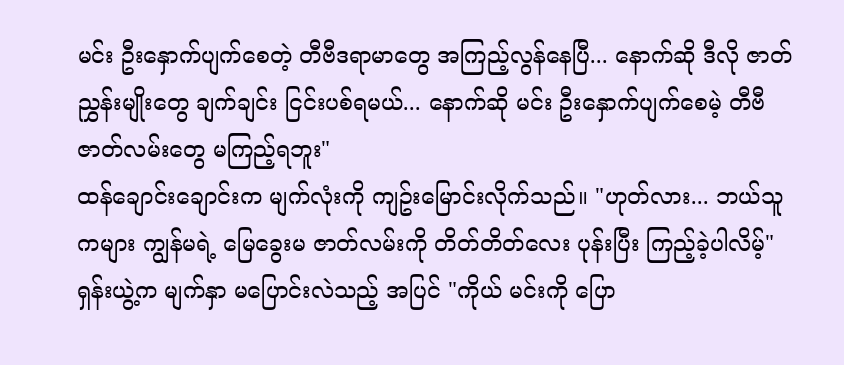မင်း ဦးနှောက်ပျက်စေတဲ့ တီဗီဒရာမာတွေ အကြည့်လွန်နေပြီ... နောက်ဆို ဒီလို ဇာတ်ညွှန်းမျိုးတွေ ချက်ချင်း ငြင်းပစ်ရမယ်... နောက်ဆို မင်း ဦးနှောက်ပျက်စေမဲ့ တီဗီ ဇာတ်လမ်းတွေ မကြည့်ရဘူး"
ထန်ချောင်းချောင်းက မျက်လုံးကို ကျဥ်းမြောင်းလိုက်သည်။ "ဟုတ်လား... ဘယ်သူကများ ကျွန်မရဲ့ မြေခွေးမ ဇာတ်လမ်းကို တိတ်တိတ်လေး ပုန်းပြီး ကြည့်ခဲ့ပါလိမ့်"
ရှန်းယွဲ့က မျက်နှာ မပြောင်းလဲသည့် အပြင် "ကိုယ် မင်းကို ပြော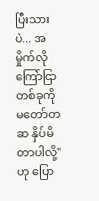ပြီးသားပဲ... အမှိုက်လို ကြော်ငြာတစ်ခုကို မတော်တဆ နှိပ်မိတာပါလို့" ဟု ပြော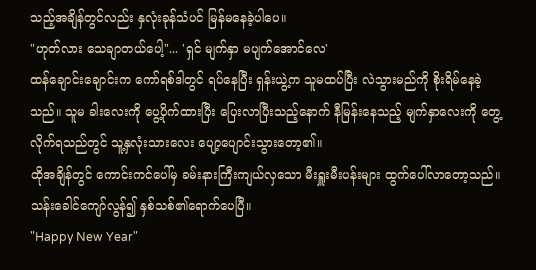သည့်အချိန်တွင်လည်း နှလုံးခုန်သံပင် မြန်မနေခဲ့ပါပေ။
"ဟုတ်လား သေချာတယ်ပေါ့"... 'ရှင် မျက်နှာ မပျက်အောင်လေ'
ထန်ချောင်းချောင်းက ကော်ရစ်ဒါတွင် ရပ်နေပြီး ရှန်းယွဲ့က သူမထပ်ပြီး လဲသွားမည်ကို စိုးရိမ်နေခဲ့သည်။ သူမ ခါးလေးကို ပွေ့ပိုက်ထားပြီး ပြေးလာပြီးသည့်နောက် နီမြန်းနေသည့် မျက်နှာလေးကို တွေ့လိုက်ရသည်တွင် သူ့နှလုံးသားလေး ပျော့ပျောင်းသွားတော့၏။
ထိုအချိန်တွင် ကောင်းကင်ပေါ်မှ ခမ်းနားကြီးကျယ်လှသော မီးရှူးမီးပန်းများ ထွက်ပေါ်လာတော့သည်။ သန်းခေါင်ကျော်လွန်၍ နှစ်သစ်၏ရောက်ပေပြီ။
"Happy New Year"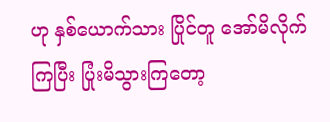ဟု နှစ်ယောက်သား ပြိုင်တူ အော်မိလိုက်ကြပြီး ပြုံးမိသွားကြတော့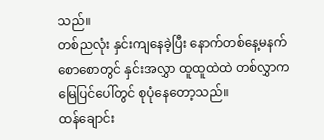သည်။
တစ်ညလုံး နှင်းကျနေခဲ့ပြီး နောက်တစ်နေ့မနက် စောစောတွင် နှင်းအလွှာ ထူထူထဲထဲ တစ်လွှာက မြေပြင်ပေါ်တွင် စုပုံနေတော့သည်။
ထန်ချောင်း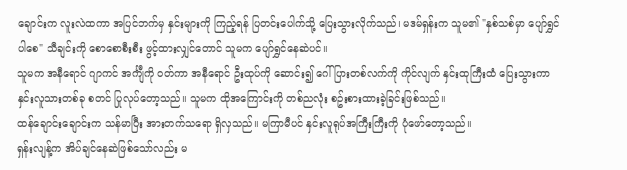ချောင်းက လူးလဲထကာ အပြင်ဘက်မှ နှင်းများကို ကြည့်ရန် ပြတင်းပေါက်သို့ ပြေးသွားလိုက်သည်၊ မဒမ်ရှန်းက သူမ၏ "နှစ်သစ်မှာ ပျော်ရွှင်ပါစေ" သီချင်းကို စောစောစီးစီး ဖွင့်ထားလျှင်တောင် သူမက ပျော်ရွှင်နေဆဲပင်။
သူမက အနီရောင် ဂျာကင် အင်္ကျီကို ဝတ်ကာ အနီရောင် ဦးထုပ်ကို ဆောင်း၍ ဂေါ်ပြားတစ်လက်ကို ကိုင်လျက် နှင်းထုကြီးထံ ပြေးသွားကာ နှင်းလူသားတစ်ခု စတင် ပြုလုပ်တော့သည်။ သူမက ထိုအကြောင်းကို တစ်ညလုံး စဥ်းစားထားခဲ့ခြင်းဖြစ်သည်။
ထန်ချောင်းချောင်းက သန်မာပြီး အားတက်သရော ရှိလှသည်။ မကြာမီပင် နှင်းလူရုပ်အကြီးကြီးကို ပုံဖော်တော့သည်။
ရှန်းလျန့်က အိပ်ချင်နေဆဲဖြစ်သော်လည်း မ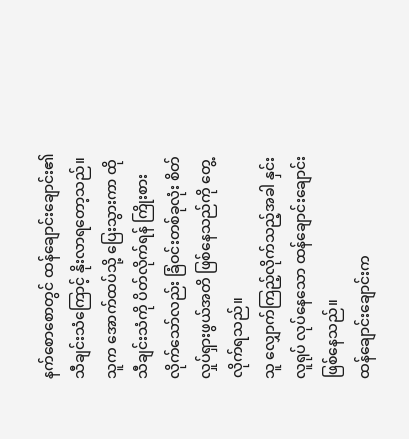နက်စောစောတွင် ထန်ချောင်းချောင်း၏ သီချင်းသံကြောင့် နိုးလာရတော့သည်။
သူက အောက်ထပ်သို့ ပြေးသွားကာ ထိုသီချင်းသံကို ပိတ်လိုက်ရန် ကြိုးစားလိုက်သော်လည်း ခြံဝင်းတစ်ခုလုံး စိတ်လှုပ်ရှားဖွယ်အတိ ဖြစ်နေသည်ကို တွေ့လိုက်ရသည်။
သူ လျှောက်ကြည့်လိုက်သည့်အခါ နှင်းလူရုပ် လုပ်နေသော ထန်ချောင်းချောင်း ဖြစ်နေသည်။
ထန်ချောင်းချောင်းက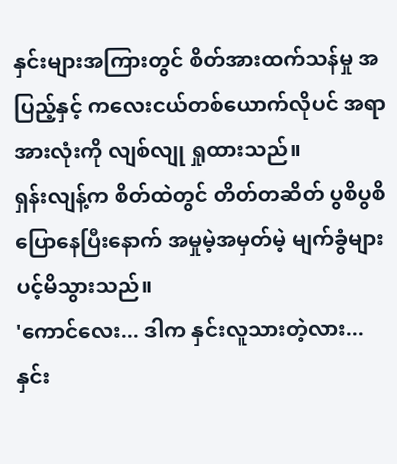နှင်းများအကြားတွင် စိတ်အားထက်သန်မှု အပြည့်နှင့် ကလေးငယ်တစ်ယောက်လိုပင် အရာအားလုံးကို လျစ်လျု ရှုထားသည်။
ရှန်းလျန့်က စိတ်ထဲတွင် တိတ်တဆိတ် ပွစိပွစိ ပြောနေပြီးနောက် အမှုမဲ့အမှတ်မဲ့ မျက်ခွံများပင့်မိသွားသည်။
'ကောင်လေး... ဒါက နှင်းလူသားတဲ့လား... နှင်း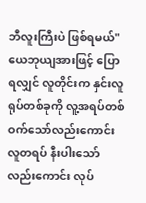ဘီလူးကြီးပဲ ဖြစ်ရမယ်"
ယေဘုယျအားဖြင့် ပြောရလျှင် လူတိုင်းက နှင်းလူရုပ်တစ်ခုကို လူ့အရပ်တစ်ဝက်သော်လည်းကောင်း လူတရပ် နီးပါးသော်လည်းကောင်း လုပ်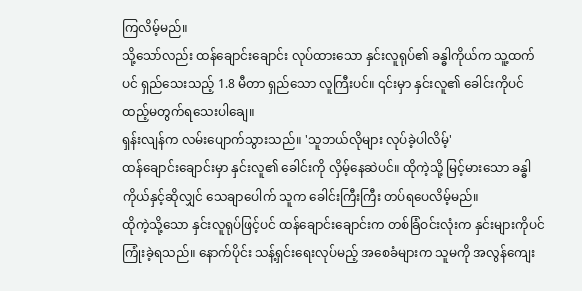ကြလိမ့်မည်။
သို့သော်လည်း ထန်ချောင်းချောင်း လုပ်ထားသော နှင်းလူရုပ်၏ ခန္ဓါကိုယ်က သူ့ထက်ပင် ရှည်သေးသည့် 1.8 မီတာ ရှည်သော လူကြီးပင်။ ၎င်းမှာ နှင်းလူ၏ ခေါင်းကိုပင် ထည့်မတွက်ရသေးပါချေ။
ရှန်းလျန်က လမ်းပျောက်သွားသည်။ 'သူဘယ်လိုများ လုပ်ခဲ့ပါလိမ့်'
ထန်ချောင်းချောင်းမှာ နှင်းလူ၏ ခေါင်းကို လှိမ့်နေဆဲပင်။ ထိုကဲ့သို့ မြင့်မားသော ခန္ဓါကိုယ်နှင့်ဆိုလျှင် သေချာပေါက် သူက ခေါင်းကြီးကြီး တပ်ရပေလိမ့်မည်။
ထိုကဲ့သို့သော နှင်းလူရုပ်ဖြင့်ပင် ထန်ချောင်းချောင်းက တစ်ခြံဝင်းလုံးက နှင်းများကိုပင် ကြုံးခဲ့ရသည်။ နောက်ပိုင်း သန့်ရှင်းရေးလုပ်မည့် အစေခံများက သူမကို အလွန်ကျေး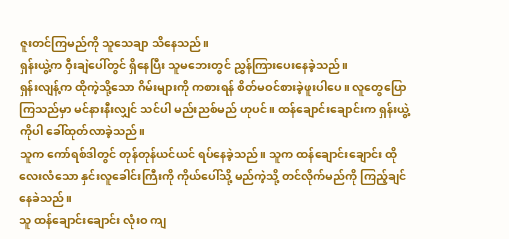ဇူးတင်ကြမည်ကို သူသေချာ သိနေသည်။
ရှန်းယွဲ့က ဝှီးချဲပေါ်တွင် ရှိနေပြီး သူမဘေးတွင် ညွှန်ကြားပေးနေခဲ့သည်။
ရှန်းလျန့်က ထိုကဲ့သို့သော ဂိမ်းများကို ကစားရန် စိတ်မဝင်စားခဲ့ဖူးပါပေ။ လူတွေပြောကြသည်မှာ မင်နားနီးလျှင် သင်ပါ မည်းညစ်မည် ဟုပင်။ ထန်ချောင်းချောင်းက ရှန်းယွဲ့ကိုပါ ခေါ်ထုတ်လာခဲ့သည်။
သူက ကော်ရစ်ဒါတွင် တုန်တုန်ယင်ယင် ရပ်နေခဲ့သည်။ သူက ထန်ချောင်းချောင်း ထိုလေးလံသော နှင်းလူခေါင်းကြီးကို ကိုယ်ပေါ်သို့ မည်ကဲ့သို့ တင်လိုက်မည်ကို ကြည့်ချင်နေခဲသည်။
သူ ထန်ချောင်းချောင်း လုံးဝ ကျ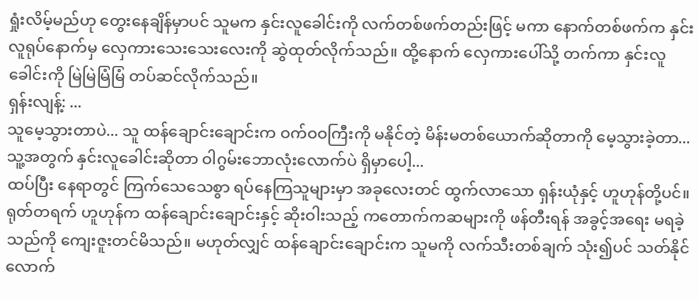ရှုံးလိမ့်မည်ဟု တွေးနေချိန်မှာပင် သူမက နှင်းလူခေါင်းကို လက်တစ်ဖက်တည်းဖြင့် မကာ နောက်တစ်ဖက်က နှင်းလူရုပ်နောက်မှ လှေကားသေးသေးလေးကို ဆွဲထုတ်လိုက်သည်။ ထို့နောက် လှေကားပေါ်သို့ တက်ကာ နှင်းလူခေါင်းကို မြဲမြဲမြံမြံ တပ်ဆင်လိုက်သည်။
ရှန်းလျန့်: ...
သူမေ့သွားတာပဲ... သူ ထန်ချောင်းချောင်းက ဝက်ဝဝကြီးကို မနိုင်တဲ့ မိန်းမတစ်ယောက်ဆိုတာကို မေ့သွားခဲ့တာ... သူ့အတွက် နှင်းလူခေါင်းဆိုတာ ဝါဂွမ်းဘောလုံးလောက်ပဲ ရှိမှာပေါ့...
ထပ်ပြီး နေရာတွင် ကြက်သေသေစွာ ရပ်နေကြသူများမှာ အခုလေးတင် ထွက်လာသော ရှန်းယုံနှင့် ဟူဟုန်တို့ပင်။
ရုတ်တရက် ဟူဟုန်က ထန်ချောင်းချောင်းနှင့် ဆိုးဝါးသည့် ကတောက်ကဆများကို ဖန်တီးရန် အခွင့်အရေး မရခဲ့သည်ကို ကျေးဇူးတင်မိသည်။ မဟုတ်လျှင် ထန်ချောင်းချောင်းက သူမကို လက်သီးတစ်ချက် သုံး၍ပင် သတ်နိုင်လောက်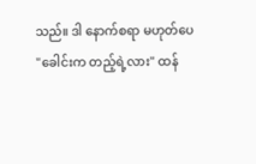သည်။ ဒါ နောက်စရာ မဟုတ်ပေ
"ခေါင်းက တည့်ရဲ့လား" ထန်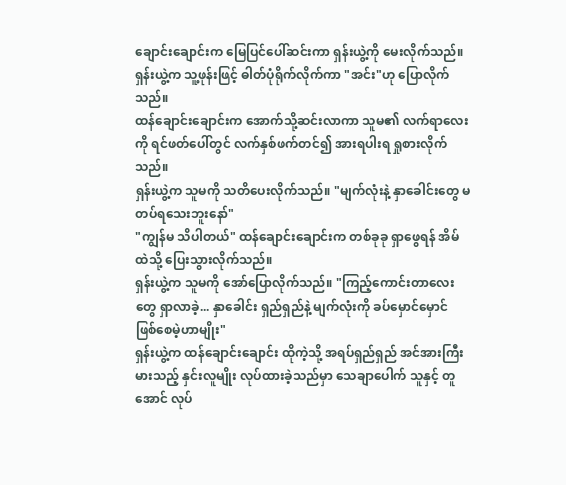ချောင်းချောင်းက မြေပြင်ပေါ်ဆင်းကာ ရှန်းယွဲ့ကို မေးလိုက်သည်။
ရှန်းယွဲ့က သူ့ဖုန်းဖြင့် ဓါတ်ပုံရိုက်လိုက်ကာ "အင်း"ဟု ပြောလိုက်သည်။
ထန်ချောင်းချောင်းက အောက်သို့ဆင်းလာကာ သူမ၏ လက်ရာလေးကို ရင်ဖတ်ပေါ်တွင် လက်နှစ်ဖက်တင်၍ အားရပါးရ ရှုစားလိုက်သည်။
ရှန်းယွဲ့က သူမကို သတိပေးလိုက်သည်။ "မျက်လုံးနဲ့ နှာခေါင်းတွေ မတပ်ရသေးဘူးနော်"
"ကျွန်မ သိပါတယ်" ထန်ချောင်းချောင်းက တစ်ခုခု ရှာဖွေရန် အိမ်ထဲသို့ ပြေးသွားလိုက်သည်။
ရှန်းယွဲ့က သူမကို အော်ပြောလိုက်သည်။ "ကြည့်ကောင်းတာလေးတွေ ရှာလာခဲ့... နှာခေါင်း ရှည်ရှည်နဲ့ မျက်လုံးကို ခပ်မှောင်မှောင် ဖြစ်စေမဲ့ဟာမျိုး"
ရှန်းယွဲ့က ထန်ချောင်းချောင်း ထိုကဲ့သို့ အရပ်ရှည်ရှည် အင်အားကြီးမားသည့် နှင်းလူမျိုး လုပ်ထားခဲ့သည်မှာ သေချာပေါက် သူနှင့် တူအောင် လုပ်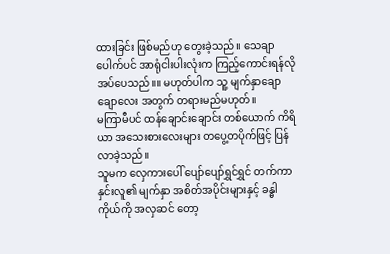ထားခြင်း ဖြစ်မည်ဟု တွေးခဲ့သည်။ သေချာပေါက်ပင် အာရုံငါးပါးလုံးက ကြည့်ကောင်းရန်လိုအပ်ပေသည်။။ မဟုတ်ပါက သူ့ မျက်နှာချောချောလေး အတွက် တရားမည်မဟုတ်။
မကြာမီပင် ထန်ချောင်းချောင်း တစ်ယောက် ကိရိယာ အသေးစားလေးများ တပွေ့တပိုက်ဖြင့် ပြန်လာခဲ့သည်။
သူမက လှေကားပေါ် ပျော်ပျော်ရွှင်ရွှင် တက်ကာ နှင်းလူ၏ မျက်နှာ အစိတ်အပိုင်းများနှင့် ခန္ဓါကိုယ်ကို အလှဆင် တော့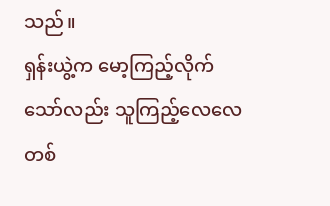သည်။
ရှန်းယွဲ့က မော့ကြည့်လိုက်သော်လည်း သူကြည့်လေလေ တစ်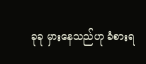ခုခု မှားနေသည်ဟု ခံစားရ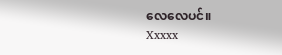လေလေပင်။
Xxxxx